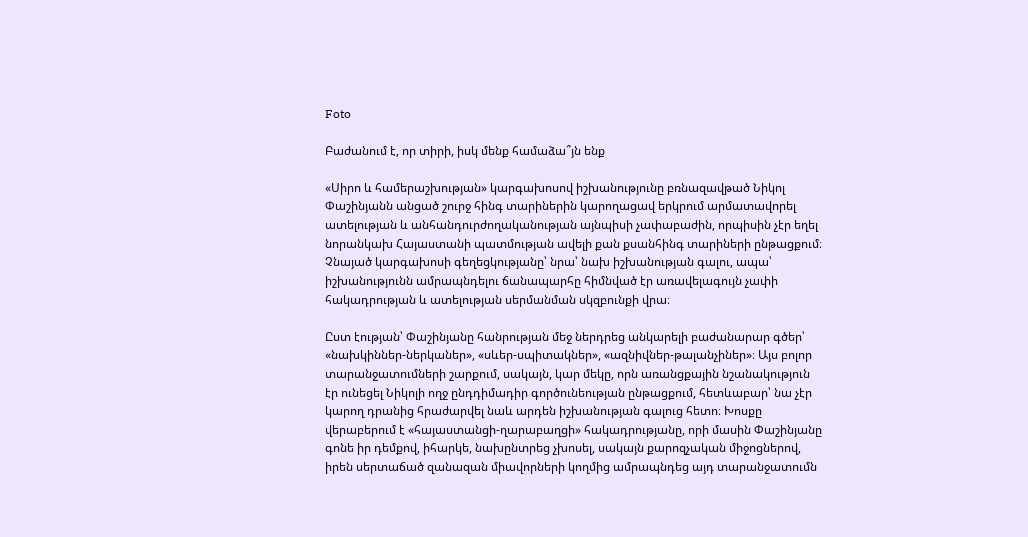Foto

Բաժանում է, որ տիրի, իսկ մենք համաձա՞յն ենք

«Սիրո և համերաշխության» կարգախոսով իշխանությունը բռնազավթած Նիկոլ Փաշինյանն անցած շուրջ հինգ տարիներին կարողացավ երկրում արմատավորել ատելության և անհանդուրժողականության այնպիսի չափաբաժին, որպիսին չէր եղել նորանկախ Հայաստանի պատմության ավելի քան քսանհինգ տարիների ընթացքում։ Չնայած կարգախոսի գեղեցկությանը՝ նրա՝ նախ իշխանության գալու, ապա՝ իշխանությունն ամրապնդելու ճանապարհը հիմնված էր առավելագույն չափի հակադրության և ատելության սերմանման սկզբունքի վրա։

Ըստ էության՝ Փաշինյանը հանրության մեջ ներդրեց անկարելի բաժանարար գծեր՝ «նախկիններ-ներկաներ», «սևեր-սպիտակներ», «ազնիվներ-թալանչիներ»։ Այս բոլոր տարանջատումների շարքում, սակայն, կար մեկը, որն առանցքային նշանակություն էր ունեցել Նիկոլի ողջ ընդդիմադիր գործունեության ընթացքում, հետևաբար՝ նա չէր կարող դրանից հրաժարվել նաև արդեն իշխանության գալուց հետո։ Խոսքը վերաբերում է «հայաստանցի-ղարաբաղցի» հակադրությանը, որի մասին Փաշինյանը գոնե իր դեմքով, իհարկե, նախընտրեց չխոսել, սակայն քարոզչական միջոցներով, իրեն սերտաճած զանազան միավորների կողմից ամրապնդեց այդ տարանջատումն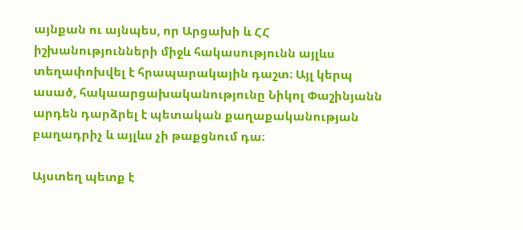այնքան ու այնպես, որ Արցախի և ՀՀ իշխանությունների միջև հակասությունն այլևս տեղափոխվել է հրապարակային դաշտ։ Այլ կերպ ասած, հակաարցախականությունը Նիկոլ Փաշինյանն արդեն դարձրել է պետական քաղաքականության բաղադրիչ և այլևս չի թաքցնում դա։

Այստեղ պետք է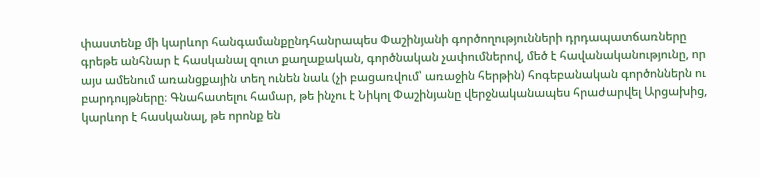փաստենք մի կարևոր հանգամանքընդհանրապես Փաշինյանի գործողությունների դրդապատճառները գրեթե անհնար է հասկանալ զուտ քաղաքական, գործնական չափումներով, մեծ է հավանականությունը, որ այս ամենում առանցքային տեղ ունեն նաև (չի բացառվում՝ առաջին հերթին) հոգեբանական գործոններն ու բարդույթները։ Գնահատելու համար, թե ինչու է Նիկոլ Փաշինյանը վերջնականապես հրաժարվել Արցախից, կարևոր է հասկանալ, թե որոնք են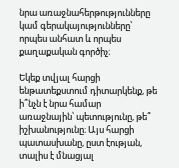նրա առաջնահերթությունները կամ գերակայությունները՝ որպես անհատ և որպես քաղաքական գործիչ։

Եկեք տվյալ հարցի ենթատեքստում դիտարկենք, թե ի՞նչն է նրա համար առաջնային՝ պետությունը, թե՞ իշխանությունը։ Այս հարցի պատասխանը, ըստ էության, տալիս է մնացյալ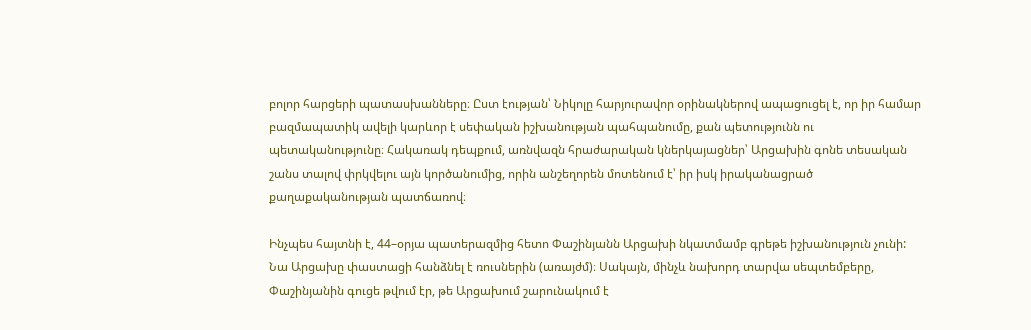բոլոր հարցերի պատասխանները։ Ըստ էության՝ Նիկոլը հարյուրավոր օրինակներով ապացուցել է, որ իր համար բազմապատիկ ավելի կարևոր է սեփական իշխանության պահպանումը, քան պետությունն ու պետականությունը։ Հակառակ դեպքում, առնվազն հրաժարական կներկայացներ՝ Արցախին գոնե տեսական շանս տալով փրկվելու այն կործանումից, որին անշեղորեն մոտենում է՝ իր իսկ իրականացրած քաղաքականության պատճառով։

Ինչպես հայտնի է, 44–օրյա պատերազմից հետո Փաշինյանն Արցախի նկատմամբ գրեթե իշխանություն չունի: Նա Արցախը փաստացի հանձնել է ռուսներին (առայժմ)։ Սակայն, մինչև նախորդ տարվա սեպտեմբերը, Փաշինյանին գուցե թվում էր, թե Արցախում շարունակում է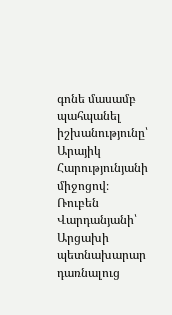գոնե մասամբ պահպանել իշխանությունը՝ Արայիկ Հարությունյանի միջոցով։ Ռուբեն Վարդանյանի՝ Արցախի պետնախարար դառնալուց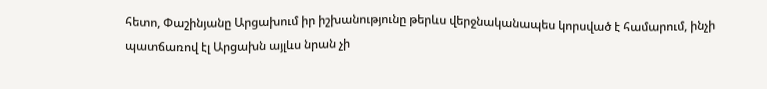հետո, Փաշինյանը Արցախում իր իշխանությունը թերևս վերջնականապես կորսված է համարում, ինչի պատճառով էլ Արցախն այլևս նրան չի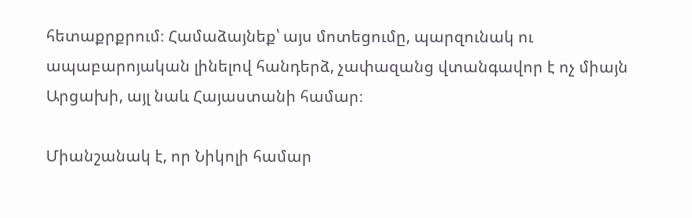հետաքրքրում։ Համաձայնեք՝ այս մոտեցումը, պարզունակ ու ապաբարոյական լինելով հանդերձ, չափազանց վտանգավոր է ոչ միայն Արցախի, այլ նաև Հայաստանի համար։

Միանշանակ է, որ Նիկոլի համար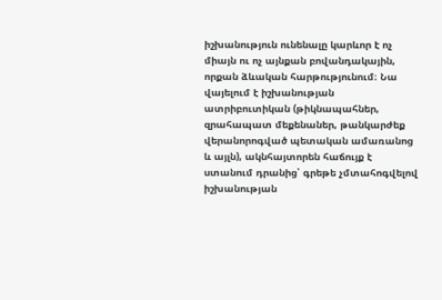իշխանություն ունենալը կարևոր է ոչ միայն ու ոչ այնքան բովանդակային, որքան ձևական հարթությունում։ Նա վայելում է իշխանության ատրիբուտիկան (թիկնապահներ, զրահապատ մեքենաներ, թանկարժեք վերանորոգված պետական ամառանոց և այլն), ակնհայտորեն հաճույք է ստանում դրանից՝ գրեթե չմտահոգվելով իշխանության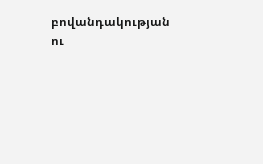բովանդակության ու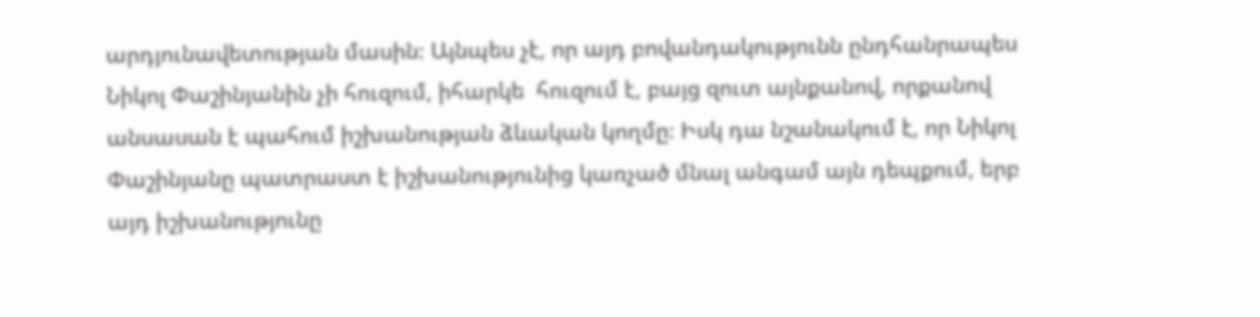արդյունավետության մասին։ Այնպես չէ, որ այդ բովանդակությունն ընդհանրապես Նիկոլ Փաշինյանին չի հուզում, իհարկե  հուզում է, բայց զուտ այնքանով, որքանով անսասան է պահում իշխանության ձևական կողմը։ Իսկ դա նշանակում է, որ Նիկոլ Փաշինյանը պատրաստ է իշխանությունից կառչած մնալ անգամ այն դեպքում, երբ այդ իշխանությունը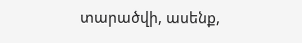տարածվի, ասենք,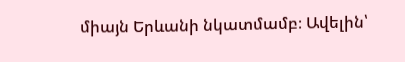միայն Երևանի նկատմամբ։ Ավելին՝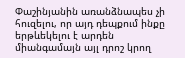Փաշինյանին առանձնապես չի հուզելու, որ այդ դեպքում ինքը երթևեկելու է արդեն միանգամայն այլ դրոշ կրող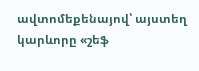ավտոմեքենայով՝ այստեղ կարևորը «շեֆ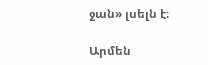ջան» լսելն է։

Արմեն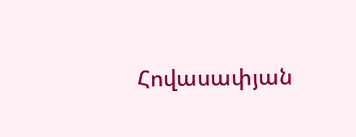Հովասափյան